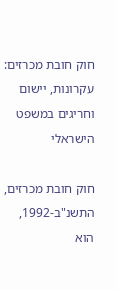חוק חובת מכרזים: עקרונות, יישום וחריגים במשפט הישראלי

חוק חובת מכרזים, התשנ"ב-1992, הוא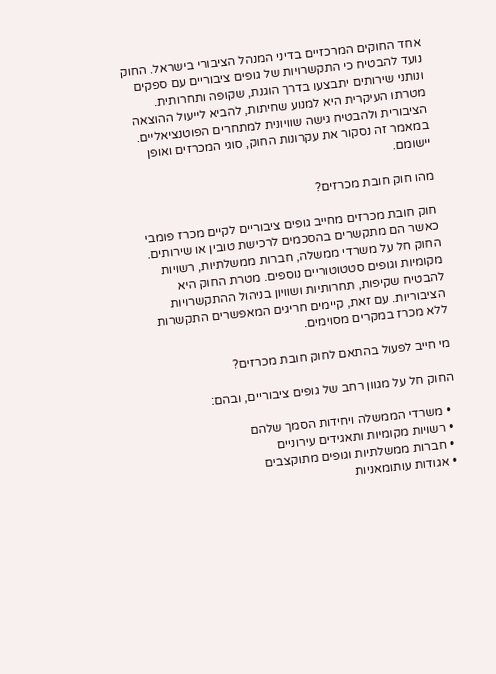אחד החוקים המרכזיים בדיני המנהל הציבורי בישראל. החוק נועד להבטיח כי התקשרויות של גופים ציבוריים עם ספקים ונותני שירותים יתבצעו בדרך הוגנת, שקופה ותחרותית. מטרתו העיקרית היא למנוע שחיתות, להביא לייעול ההוצאה הציבורית ולהבטיח גישה שוויונית למתחרים הפוטנציאליים. במאמר זה נסקור את עקרונות החוק, סוגי המכרזים ואופן יישומם.

מהו חוק חובת מכרזים?

חוק חובת מכרזים מחייב גופים ציבוריים לקיים מכרז פומבי כאשר הם מתקשרים בהסכמים לרכישת טובין או שירותים. החוק חל על משרדי ממשלה, חברות ממשלתיות, רשויות מקומיות וגופים סטטוטוריים נוספים. מטרת החוק היא להבטיח שקיפות, תחרותיות ושוויון בניהול ההתקשרויות הציבוריות. עם זאת, קיימים חריגים המאפשרים התקשרות ללא מכרז במקרים מסוימים.

מי חייב לפעול בהתאם לחוק חובת מכרזים?

החוק חל על מגוון רחב של גופים ציבוריים, ובהם:

  • משרדי הממשלה ויחידות הסמך שלהם
  • רשויות מקומיות ותאגידים עירוניים
  • חברות ממשלתיות וגופים מתוקצבים
  • אגודות עותומאניות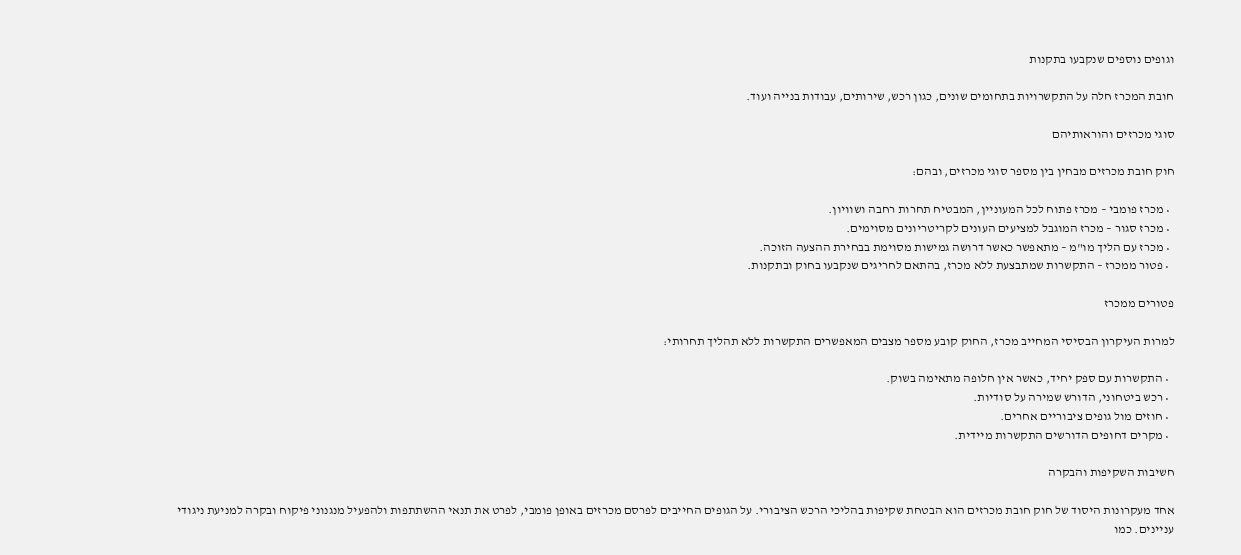וגופים נוספים שנקבעו בתקנות

חובת המכרז חלה על התקשרויות בתחומים שונים, כגון רכש, שירותים, עבודות בנייה ועוד.

סוגי מכרזים והוראותיהם

חוק חובת מכרזים מבחין בין מספר סוגי מכרזים, ובהם:

  • מכרז פומבי – מכרז פתוח לכל המעוניין, המבטיח תחרות רחבה ושוויון.
  • מכרז סגור – מכרז המוגבל למציעים העונים לקריטריונים מסוימים.
  • מכרז עם הליך מו"מ – מתאפשר כאשר דרושה גמישות מסוימת בבחירת ההצעה הזוכה.
  • פטור ממכרז – התקשרות שמתבצעת ללא מכרז, בהתאם לחריגים שנקבעו בחוק ובתקנות.

פטורים ממכרז

למרות העיקרון הבסיסי המחייב מכרז, החוק קובע מספר מצבים המאפשרים התקשרות ללא תהליך תחרותי:

  • התקשרות עם ספק יחיד, כאשר אין חלופה מתאימה בשוק.
  • רכש ביטחוני, הדורש שמירה על סודיות.
  • חוזים מול גופים ציבוריים אחרים.
  • מקרים דחופים הדורשים התקשרות מיידית.

חשיבות השקיפות והבקרה

אחד מעקרונות היסוד של חוק חובת מכרזים הוא הבטחת שקיפות בהליכי הרכש הציבורי. על הגופים החייבים לפרסם מכרזים באופן פומבי, לפרט את תנאי ההשתתפות ולהפעיל מנגנוני פיקוח ובקרה למניעת ניגודי עניינים. כמו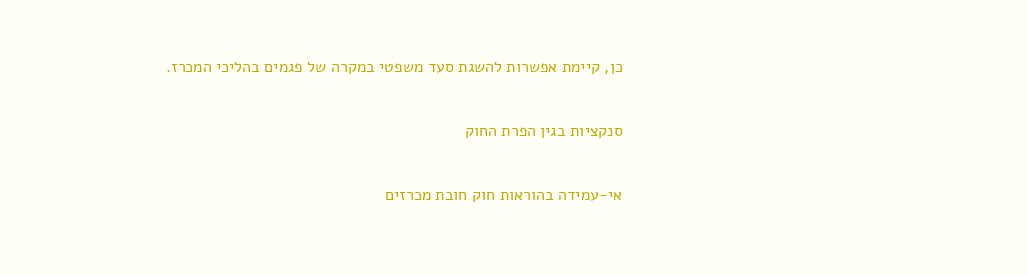כן, קיימת אפשרות להשגת סעד משפטי במקרה של פגמים בהליכי המכרז.

סנקציות בגין הפרת החוק

אי-עמידה בהוראות חוק חובת מכרזים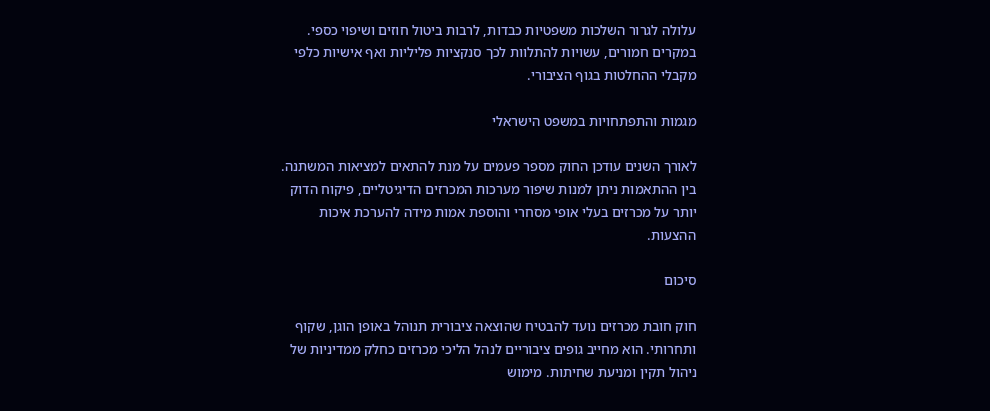עלולה לגרור השלכות משפטיות כבדות, לרבות ביטול חוזים ושיפוי כספי. במקרים חמורים, עשויות להתלוות לכך סנקציות פליליות ואף אישיות כלפי מקבלי ההחלטות בגוף הציבורי.

מגמות והתפתחויות במשפט הישראלי

לאורך השנים עודכן החוק מספר פעמים על מנת להתאים למציאות המשתנה. בין ההתאמות ניתן למנות שיפור מערכות המכרזים הדיגיטליים, פיקוח הדוק יותר על מכרזים בעלי אופי מסחרי והוספת אמות מידה להערכת איכות ההצעות.

סיכום

חוק חובת מכרזים נועד להבטיח שהוצאה ציבורית תנוהל באופן הוגן, שקוף ותחרותי. הוא מחייב גופים ציבוריים לנהל הליכי מכרזים כחלק ממדיניות של ניהול תקין ומניעת שחיתות. מימוש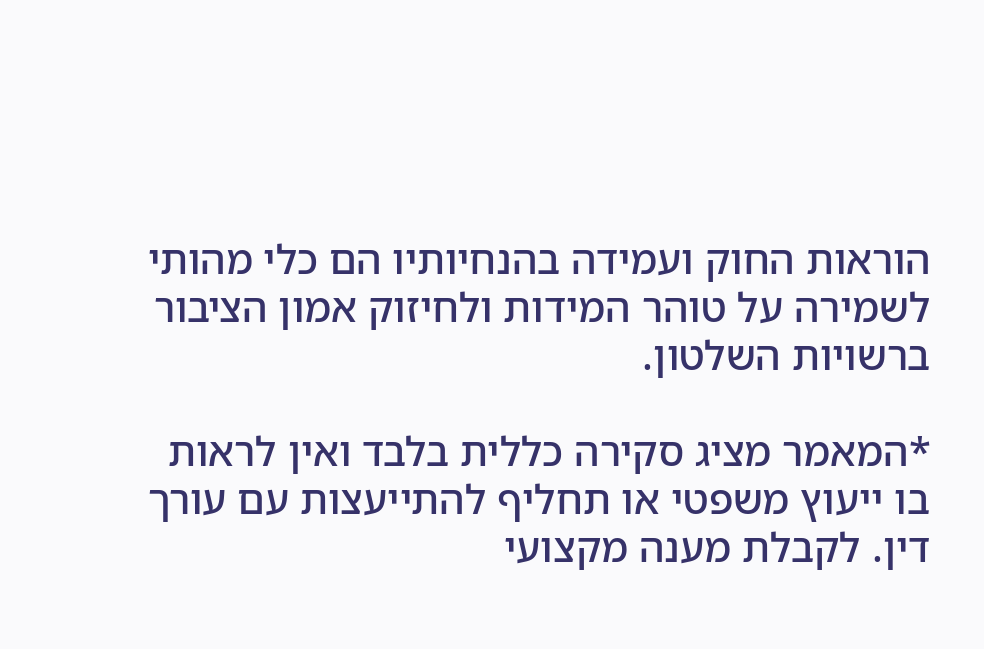הוראות החוק ועמידה בהנחיותיו הם כלי מהותי לשמירה על טוהר המידות ולחיזוק אמון הציבור ברשויות השלטון.

*המאמר מציג סקירה כללית בלבד ואין לראות בו ייעוץ משפטי או תחליף להתייעצות עם עורך דין. לקבלת מענה מקצועי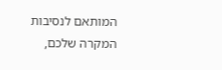המותאם לנסיבות המקרה שלכם,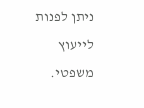ניתן לפנות לייעוץ משפטי.